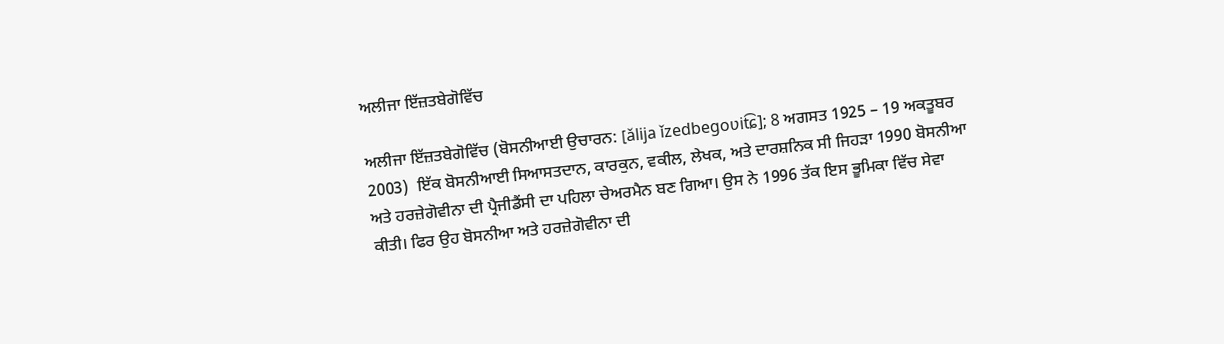ਅਲੀਜਾ ਇੱਜ਼ਤਬੇਗੋਵਿੱਚ

ਅਲੀਜਾ ਇੱਜ਼ਤਬੇਗੋਵਿੱਚ (ਬੋਸਨੀਆਈ ਉਚਾਰਨ: [ǎlija ǐzedbegoʋit͡ɕ]; 8 ਅਗਸਤ 1925 – 19 ਅਕਤੂਬਰ 2003)  ਇੱਕ ਬੋਸਨੀਆਈ ਸਿਆਸਤਦਾਨ, ਕਾਰਕੁਨ, ਵਕੀਲ, ਲੇਖਕ, ਅਤੇ ਦਾਰਸ਼ਨਿਕ ਸੀ ਜਿਹੜਾ 1990 ਬੋਸਨੀਆ ਅਤੇ ਹਰਜ਼ੇਗੋਵੀਨਾ ਦੀ ਪ੍ਰੈਜੀਡੈਂਸੀ ਦਾ ਪਹਿਲਾ ਚੇਅਰਮੈਨ ਬਣ ਗਿਆ। ਉਸ ਨੇ 1996 ਤੱਕ ਇਸ ਭੂਮਿਕਾ ਵਿੱਚ ਸੇਵਾ ਕੀਤੀ। ਫਿਰ ਉਹ ਬੋਸਨੀਆ ਅਤੇ ਹਰਜ਼ੇਗੋਵੀਨਾ ਦੀ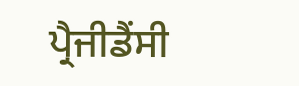ਪ੍ਰੈਜੀਡੈਂਸੀ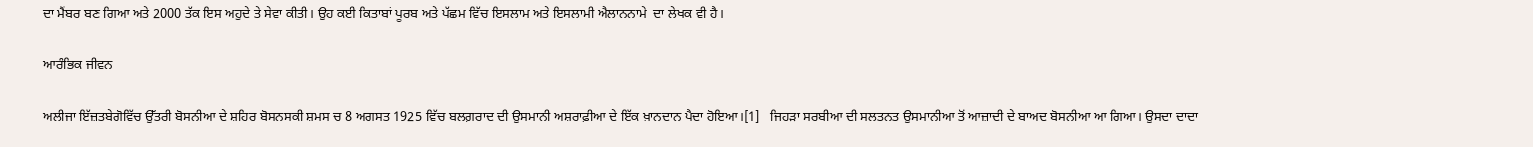ਦਾ ਮੈਂਬਰ ਬਣ ਗਿਆ ਅਤੇ 2000 ਤੱਕ ਇਸ ਅਹੁਦੇ ਤੇ ਸੇਵਾ ਕੀਤੀ। ਉਹ ਕਈ ਕਿਤਾਬਾਂ ਪੂਰਬ ਅਤੇ ਪੱਛਮ ਵਿੱਚ ਇਸਲਾਮ ਅਤੇ ਇਸਲਾਮੀ ਐਲਾਨਨਾਮੇ  ਦਾ ਲੇਖਕ ਵੀ ਹੈ।

ਆਰੰਭਿਕ ਜੀਵਨ

ਅਲੀਜਾ ਇੱਜ਼ਤਬੇਗੋਵਿੱਚ ਉੱਤਰੀ ਬੋਸਨੀਆ ਦੇ ਸ਼ਹਿਰ ਬੋਸਨਸਕੀ ਸ਼ਮਸ ਚ 8 ਅਗਸਤ 1925 ਵਿੱਚ ਬਲਗ਼ਰਾਦ ਦੀ ਉਸਮਾਨੀ ਅਸ਼ਰਾਫ਼ੀਆ ਦੇ ਇੱਕ ਖ਼ਾਨਦਾਨ ਪੈਦਾ ਹੋਇਆ।[1]   ਜਿਹੜਾ ਸਰਬੀਆ ਦੀ ਸਲਤਨਤ ਉਸਮਾਨੀਆ ਤੋਂ ਆਜ਼ਾਦੀ ਦੇ ਬਾਅਦ ਬੋਸਨੀਆ ਆ ਗਿਆ। ਉਸਦਾ ਦਾਦਾ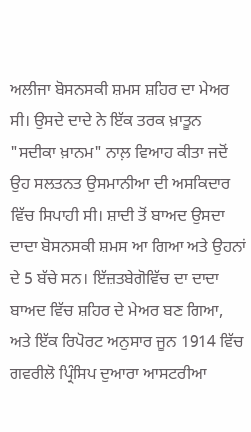ਅਲੀਜਾ ਬੋਸਨਸਕੀ ਸ਼ਮਸ ਸ਼ਹਿਰ ਦਾ ਮੇਅਰ ਸੀ। ਉਸਦੇ ਦਾਦੇ ਨੇ ਇੱਕ ਤਰਕ ਖ਼ਾਤੂਨ "ਸਦੀਕਾ ਖ਼ਾਨਮ" ਨਾਲ਼ ਵਿਆਹ ਕੀਤਾ ਜਦੋਂ ਉਹ ਸਲਤਨਤ ਉਸਮਾਨੀਆ ਦੀ ਅਸਕਿਦਾਰ ਵਿੱਚ ਸਿਪਾਹੀ ਸੀ। ਸ਼ਾਦੀ ਤੋਂ ਬਾਅਦ ਉਸਦਾ ਦਾਦਾ ਬੋਸਨਸਕੀ ਸ਼ਮਸ ਆ ਗਿਆ ਅਤੇ ਉਹਨਾਂ ਦੇ 5 ਬੱਚੇ ਸਨ। ਇੱਜ਼ਤਬੇਗੋਵਿੱਚ ਦਾ ਦਾਦਾ ਬਾਅਦ ਵਿੱਚ ਸ਼ਹਿਰ ਦੇ ਮੇਅਰ ਬਣ ਗਿਆ, ਅਤੇ ਇੱਕ ਰਿਪੋਰਟ ਅਨੁਸਾਰ ਜੂਨ 1914 ਵਿੱਚ ਗਵਰੀਲੋ ਪ੍ਰਿੰਸਿਪ ਦੁਆਰਾ ਆਸਟਰੀਆ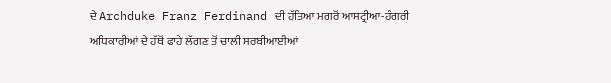ਦੇ Archduke Franz Ferdinand ਦੀ ਹੱਤਿਆ ਮਗਰੋਂ ਆਸਟ੍ਰੀਆ-ਹੰਗਰੀ ਅਧਿਕਾਰੀਆਂ ਦੇ ਹੱਥੋਂ ਫਾਹੇ ਲੱਗਣ ਤੋਂ ਚਾਲੀ ਸਰਬੀਆਈਆਂ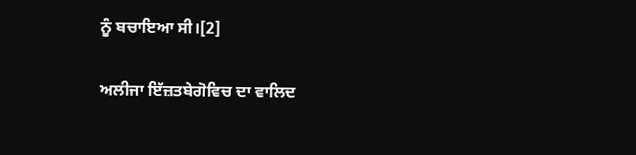ਨੂੰ ਬਚਾਇਆ ਸੀ।[2]

ਅਲੀਜਾ ਇੱਜ਼ਤਬੇਗੋਵਿਚ ਦਾ ਵਾਲਿਦ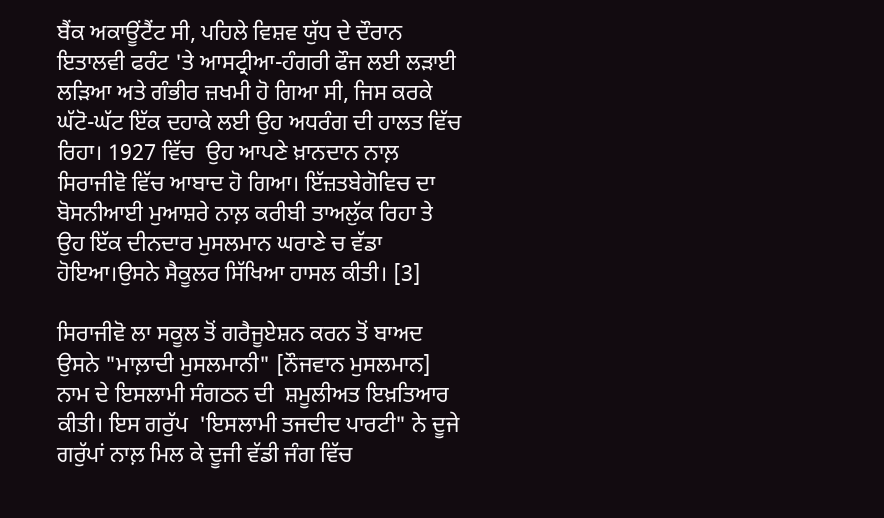ਬੈਂਕ ਅਕਾਊਂਟੈਂਟ ਸੀ, ਪਹਿਲੇ ਵਿਸ਼ਵ ਯੁੱਧ ਦੇ ਦੌਰਾਨ ਇਤਾਲਵੀ ਫਰੰਟ 'ਤੇ ਆਸਟ੍ਰੀਆ-ਹੰਗਰੀ ਫੌਜ ਲਈ ਲੜਾਈ ਲੜਿਆ ਅਤੇ ਗੰਭੀਰ ਜ਼ਖਮੀ ਹੋ ਗਿਆ ਸੀ, ਜਿਸ ਕਰਕੇ ਘੱਟੋ-ਘੱਟ ਇੱਕ ਦਹਾਕੇ ਲਈ ਉਹ ਅਧਰੰਗ ਦੀ ਹਾਲਤ ਵਿੱਚ ਰਿਹਾ। 1927 ਵਿੱਚ  ਉਹ ਆਪਣੇ ਖ਼ਾਨਦਾਨ ਨਾਲ਼ ਸਿਰਾਜੀਵੋ ਵਿੱਚ ਆਬਾਦ ਹੋ ਗਿਆ। ਇੱਜ਼ਤਬੇਗੋਵਿਚ ਦਾ ਬੋਸਨੀਆਈ ਮੁਆਸ਼ਰੇ ਨਾਲ਼ ਕਰੀਬੀ ਤਾਅਲੁੱਕ ਰਿਹਾ ਤੇ ਉਹ ਇੱਕ ਦੀਨਦਾਰ ਮੁਸਲਮਾਨ ਘਰਾਣੇ ਚ ਵੱਡਾ ਹੋਇਆ।ਉਸਨੇ ਸੈਕੂਲਰ ਸਿੱਖਿਆ ਹਾਸਲ ਕੀਤੀ। [3]

ਸਿਰਾਜੀਵੋ ਲਾ ਸਕੂਲ ਤੋਂ ਗਰੈਜੂਏਸ਼ਨ ਕਰਨ ਤੋਂ ਬਾਅਦ ਉਸਨੇ "ਮਾਲ਼ਾਦੀ ਮੁਸਲਮਾਨੀ" [ਨੌਜਵਾਨ ਮੁਸਲਮਾਨ] ਨਾਮ ਦੇ ਇਸਲਾਮੀ ਸੰਗਠਨ ਦੀ  ਸ਼ਮੂਲੀਅਤ ਇਖ਼ਤਿਆਰ ਕੀਤੀ। ਇਸ ਗਰੁੱਪ  'ਇਸਲਾਮੀ ਤਜਦੀਦ ਪਾਰਟੀ" ਨੇ ਦੂਜੇ ਗਰੁੱਪਾਂ ਨਾਲ਼ ਮਿਲ ਕੇ ਦੂਜੀ ਵੱਡੀ ਜੰਗ ਵਿੱਚ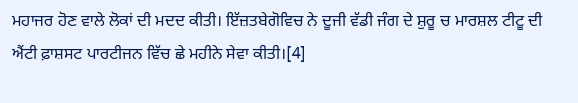ਮਹਾਜਰ ਹੋਣ ਵਾਲੇ ਲੋਕਾਂ ਦੀ ਮਦਦ ਕੀਤੀ। ਇੱਜ਼ਤਬੇਗੋਵਿਚ ਨੇ ਦੂਜੀ ਵੱਡੀ ਜੰਗ ਦੇ ਸ਼ੁਰੂ ਚ ਮਾਰਸ਼ਲ ਟੀਟੂ ਦੀ ਐਂਟੀ ਫ਼ਾਸ਼ਸਟ ਪਾਰਟੀਜਨ ਵਿੱਚ ਛੇ ਮਹੀਨੇ ਸੇਵਾ ਕੀਤੀ।[4]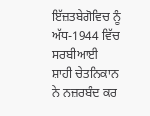ਇੱਜ਼ਤਬੇਗੋਵਿਚ ਨੂੰ ਅੱਧ-1944 ਵਿੱਚ ਸਰਬੀਆਈ ਸ਼ਾਹੀ ਚੇਤਨਿਕਾਨ ਨੇ ਨਜ਼ਰਬੰਦ ਕਰ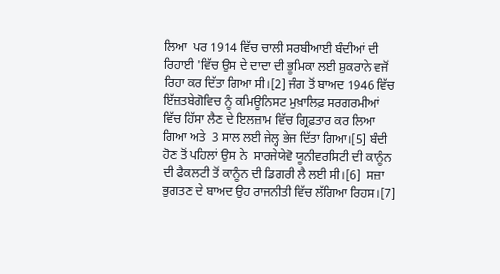ਲਿਆ  ਪਰ 1914 ਵਿੱਚ ਚਾਲੀ ਸਰਬੀਆਈ ਬੰਦੀਆਂ ਦੀ ਰਿਹਾਈ 'ਵਿੱਚ ਉਸ ਦੇ ਦਾਦਾ ਦੀ ਭੂਮਿਕਾ ਲਈ ਸ਼ੁਕਰਾਨੇ ਵਜੋਂ ਰਿਹਾ ਕਰ ਦਿੱਤਾ ਗਿਆ ਸੀ।[2] ਜੰਗ ਤੋਂ ਬਾਅਦ 1946 ਵਿੱਚ  ਇੱਜ਼ਤਬੇਗੋਵਿਚ ਨੂੰ ਕਮਿਊਨਿਸਟ ਮੁਖ਼ਾਲਿਫ਼ ਸਰਗਰਮੀਆਂ ਵਿੱਚ ਹਿੱਸਾ ਲੈਣ ਦੇ ਇਲਜ਼ਾਮ ਵਿੱਚ ਗ੍ਰਿਫ਼ਤਾਰ ਕਰ ਲਿਆ ਗਿਆ ਅਤੇ  3 ਸਾਲ ਲਈ ਜੇਲ੍ਹ ਭੇਜ ਦਿੱਤਾ ਗਿਆ।[5] ਬੰਦੀ ਹੋਣ ਤੋਂ ਪਹਿਲਾਂ ਉਸ ਨੇ  ਸਾਰਜੇਯੇਵੋ ਯੂਨੀਵਰਸਿਟੀ ਦੀ ਕਾਨੂੰਨ ਦੀ ਫੈਕਲਟੀ ਤੋਂ ਕਾਨੂੰਨ ਦੀ ਡਿਗਰੀ ਲੈ ਲਈ ਸੀ।[6]  ਸਜ਼ਾ ਭੁਗਤਣ ਦੇ ਬਾਅਦ ਉਹ ਰਾਜਨੀਤੀ ਵਿੱਚ ਲੱਗਿਆ ਰਿਹਸ।[7]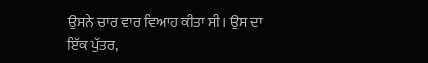ਉਸਨੇ ਚਾਰ ਵਾਰ ਵਿਆਹ ਕੀਤਾ ਸੀ। ਉਸ ਦਾ ਇੱਕ ਪੁੱਤਰ,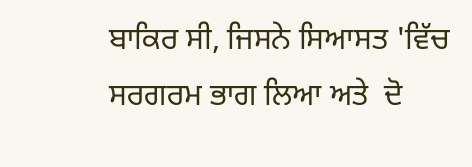ਬਾਕਿਰ ਸੀ, ਜਿਸਨੇ ਸਿਆਸਤ 'ਵਿੱਚ ਸਰਗਰਮ ਭਾਗ ਲਿਆ ਅਤੇ  ਦੋ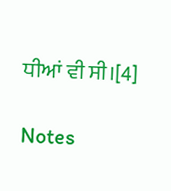ਧੀਆਂ ਵੀ ਸੀ।[4]

Notes